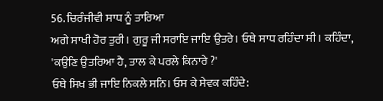56. ਚਿਰੰਜੀਵੀ ਸਾਧ ਨੂੰ ਤਾਰਿਆ
ਅਗੇ ਸਾਖੀ ਹੋਰ ਤੁਰੀ। ਗੁਰੂ ਜੀ ਸਰਾਇ ਜਾਇ ਉਤਰੇ। ਓਥੇ ਸਾਧ ਰਹਿੰਦਾ ਸੀ। ਕਹਿੰਦਾ, 'ਕਉਣਿ ਉਤਰਿਆ ਹੈ, ਤਾਲ ਕੇ ਪਰਲੇ ਕਿਨਾਰੇ ?'
ਓਥੇ ਸਿਖ ਭੀ ਜਾਇ ਨਿਕਲੇ ਸਨਿ। ਓਸ ਕੇ ਸੇਵਕ ਕਹਿੰਦੇ: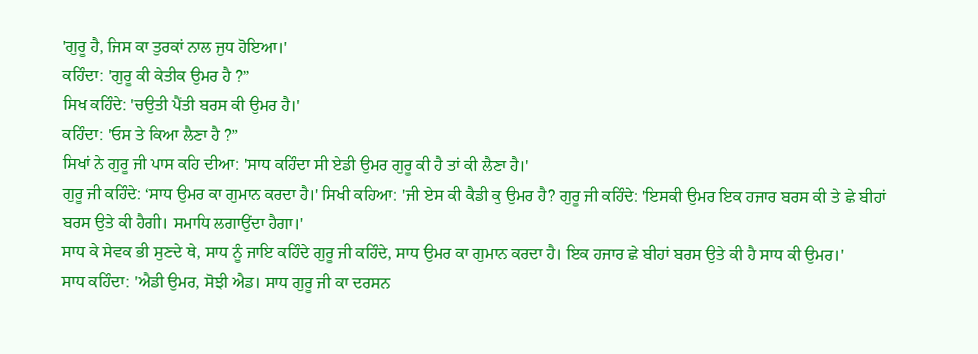'ਗੁਰੂ ਹੈ, ਜਿਸ ਕਾ ਤੁਰਕਾਂ ਨਾਲ ਜੁਧ ਹੋਇਆ।'
ਕਹਿੰਦਾ: 'ਗੁਰੂ ਕੀ ਕੇਤੀਕ ਉਮਰ ਹੈ ?”
ਸਿਖ ਕਹਿੰਦੇ: 'ਚਉਤੀ ਪੈਂਤੀ ਬਰਸ ਕੀ ਉਮਰ ਹੈ।'
ਕਹਿੰਦਾ: 'ਓਸ ਤੇ ਕਿਆ ਲੈਣਾ ਹੈ ?”
ਸਿਖਾਂ ਨੇ ਗੁਰੂ ਜੀ ਪਾਸ ਕਹਿ ਦੀਆ: 'ਸਾਧ ਕਹਿੰਦਾ ਸੀ ਏਡੀ ਉਮਰ ਗੁਰੂ ਕੀ ਹੈ ਤਾਂ ਕੀ ਲੈਣਾ ਹੈ।'
ਗੁਰੂ ਜੀ ਕਹਿੰਦੇ: ‘ਸਾਧ ਉਮਰ ਕਾ ਗੁਮਾਨ ਕਰਦਾ ਹੈ।' ਸਿਖੀ ਕਹਿਆ: 'ਜੀ ਏਸ ਕੀ ਕੈਡੀ ਕੁ ਉਮਰ ਹੈ? ਗੁਰੂ ਜੀ ਕਹਿੰਦੇ: 'ਇਸਕੀ ਉਮਰ ਇਕ ਹਜਾਰ ਬਰਸ ਕੀ ਤੇ ਛੇ ਬੀਹਾਂ ਬਰਸ ਉਤੇ ਕੀ ਹੈਗੀ। ਸਮਾਧਿ ਲਗਾਉਂਦਾ ਹੈਗਾ।'
ਸਾਧ ਕੇ ਸੇਵਕ ਭੀ ਸੁਣਦੇ ਥੇ, ਸਾਧ ਨੂੰ ਜਾਇ ਕਹਿੰਦੇ ਗੁਰੂ ਜੀ ਕਹਿੰਦੇ, ਸਾਧ ਉਮਰ ਕਾ ਗੁਮਾਨ ਕਰਦਾ ਹੈ। ਇਕ ਹਜਾਰ ਛੇ ਬੀਹਾਂ ਬਰਸ ਉਤੇ ਕੀ ਹੈ ਸਾਧ ਕੀ ਉਮਰ।'
ਸਾਧ ਕਹਿੰਦਾ: 'ਐਡੀ ਉਮਰ, ਸੋਝੀ ਐਡ। ਸਾਧ ਗੁਰੂ ਜੀ ਕਾ ਦਰਸਨ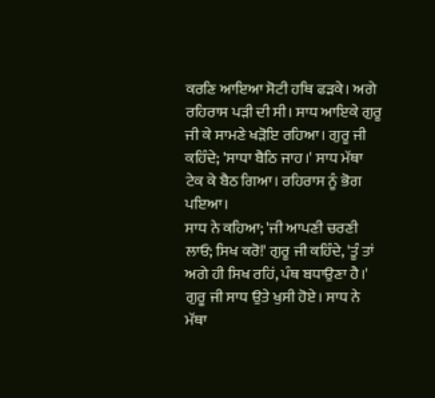ਕਰਣਿ ਆਇਆ ਸੋਟੀ ਹਥਿ ਫੜਕੇ। ਅਗੇ ਰਹਿਰਾਸ ਪੜੀ ਦੀ ਸੀ। ਸਾਧ ਆਇਕੇ ਗੁਰੂ ਜੀ ਕੇ ਸਾਮਣੇ ਖੜੋਇ ਰਹਿਆ। ਗੁਰੂ ਜੀ ਕਹਿੰਦੇ; 'ਸਾਧਾ ਬੈਠਿ ਜਾਹ।' ਸਾਧ ਮੱਥਾ ਟੇਕ ਕੇ ਬੈਠ ਗਿਆ। ਰਹਿਰਾਸ ਨੂੰ ਭੋਗ ਪਇਆ।
ਸਾਧ ਨੇ ਕਹਿਆ; 'ਜੀ ਆਪਣੀ ਚਰਣੀ ਲਾਓ; ਸਿਖ ਕਰੋ!' ਗੁਰੂ ਜੀ ਕਹਿੰਦੇ, 'ਤੂੰ ਤਾਂ ਅਗੇ ਹੀ ਸਿਖ ਰਹਿਂ, ਪੰਥ ਬਧਾਉਣਾ ਹੈ।'
ਗੁਰੂ ਜੀ ਸਾਧ ਉਤੇ ਖੁਸੀ ਹੋਏ। ਸਾਧ ਨੇ ਮੱਥਾ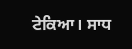ਟੇਕਿਆ। ਸਾਧ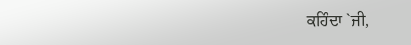ਕਹਿੰਦਾ `ਜੀ,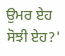ਉਮਰ ਏਹ ਸੋਝੀ ਏਹ?'